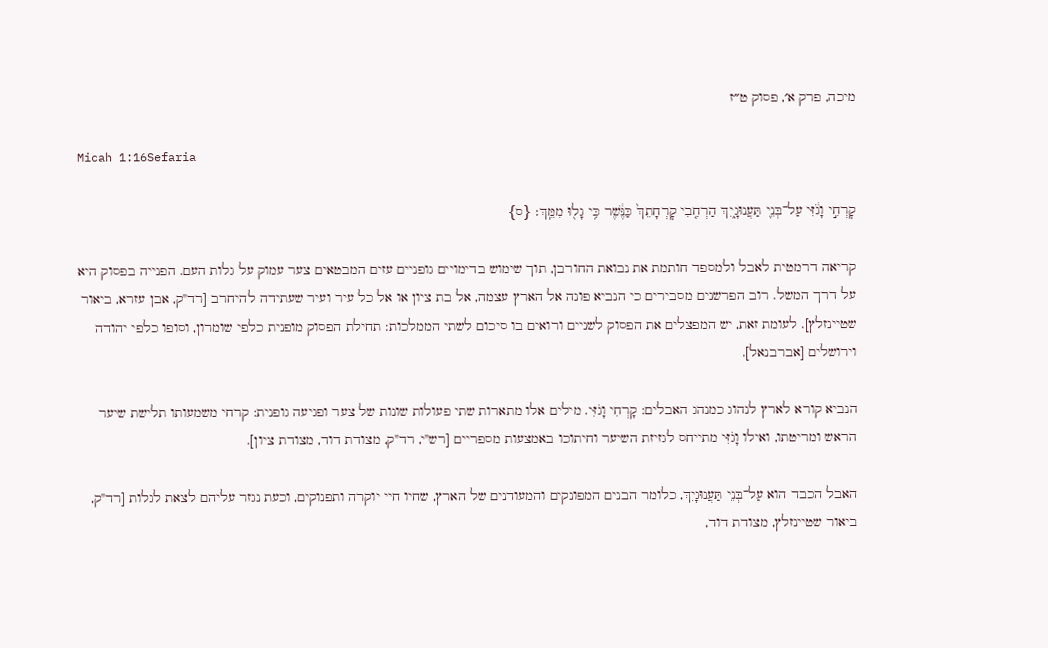מיכה, פרק א׳, פסוק ט״ז

Micah 1:16Sefaria

קׇרְחִ֣י וָגֹ֔זִּי עַל־בְּנֵ֖י תַּעֲנוּגָ֑יִךְ הַרְחִ֤בִי קׇרְחָתֵךְ֙ כַּנֶּ֔שֶׁר כִּ֥י גָל֖וּ מִמֵּֽךְ׃ {ס}

קריאה דרמטית לאבל ולמספד חותמת את נבואת החורבן, תוך שימוש בדימויים גופניים עזים המבטאים צער עמוק על גלות העם. הפנייה בפסוק היא על דרך המשל. רוב הפרשנים מסבירים כי הנביא פונה אל הארץ עצמה, אל בת ציון או אל כל עיר ועיר שעתידה להיחרב [רד"ק, אבן עזרא, ביאור שטיינזלץ]. לעומת זאת, יש המפצלים את הפסוק לשניים ורואים בו סיכום לשתי הממלכות: תחילת הפסוק מופנית כלפי שומרון, וסופו כלפי יהודה וירושלים [אברבנאל].

הנביא קורא לארץ לנהוג כמנהג האבלים: קָרְחִי וָגֹזִּי. מילים אלו מתארות שתי פעולות שונות של צער ופגיעה גופנית: קרחי משמעותו תלישת שיער הראש ומריטתו, ואילו וָגֹזִּי מתייחס לגזיזת השיער וחיתוכו באמצעות מספריים [רש"י, רד"ק, מצודת דוד, מצודת ציון].

האבל הכבד הוא עַל־בְּנֵי תַּעֲנוּגָיִךְ, כלומר הבנים המפונקים והמעודנים של הארץ, שחיו חיי יוקרה ותפנוקים, וכעת נגזר עליהם לצאת לגלות [רד"ק, ביאור שטיינזלץ, מצודת דוד,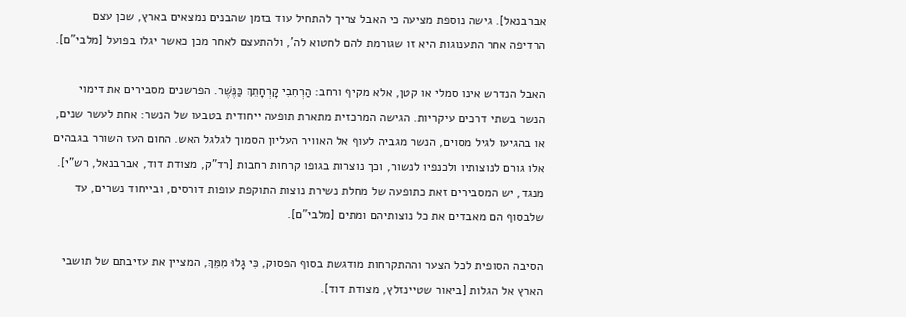אברבנאל]. גישה נוספת מציעה כי האבל צריך להתחיל עוד בזמן שהבנים נמצאים בארץ, שכן עצם הרדיפה אחר התענוגות היא זו שגורמת להם לחטוא לה', ולהתעצם לאחר מכן כאשר יגלו בפועל [מלבי"ם].

האבל הנדרש אינו סמלי או קטן, אלא מקיף ורחב: הַרְחִבִי קָרְחָתֵךְ כַּנֶּשֶׁר. הפרשנים מסבירים את דימוי הנשר בשתי דרכים עיקריות. הגישה המרכזית מתארת תופעה ייחודית בטבעו של הנשר: אחת לעשר שנים, או בהגיעו לגיל מסוים, הנשר מגביה לעוף אל האוויר העליון הסמוך לגלגל האש. החום העז השורר בגבהים אלו גורם לנוצותיו ולכנפיו לנשור, וכך נוצרות בגופו קרחות רחבות [רד"ק, מצודת דוד, אברבנאל, רש"י]. מנגד, יש המסבירים זאת כתופעה של מחלת נשירת נוצות התוקפת עופות דורסים, ובייחוד נשרים, עד שלבסוף הם מאבדים את כל נוצותיהם ומתים [מלבי"ם].

הסיבה הסופית לכל הצער וההתקרחות מודגשת בסוף הפסוק, כִּי גָלוּ מִמֵּךְ, המציין את עזיבתם של תושבי הארץ אל הגלות [ביאור שטיינזלץ, מצודת דוד].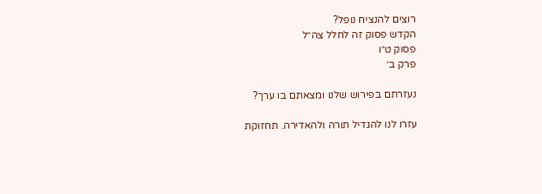רוצים להנציח נופל?
הקדש פסוק זה לחלל צה״ל
פסוק ט״ו
פרק ב׳

נעזרתם בפירוש שלנו ומצאתם בו ערך?

עזרו לנו להגדיל תורה ולהאדירה. תחזוקת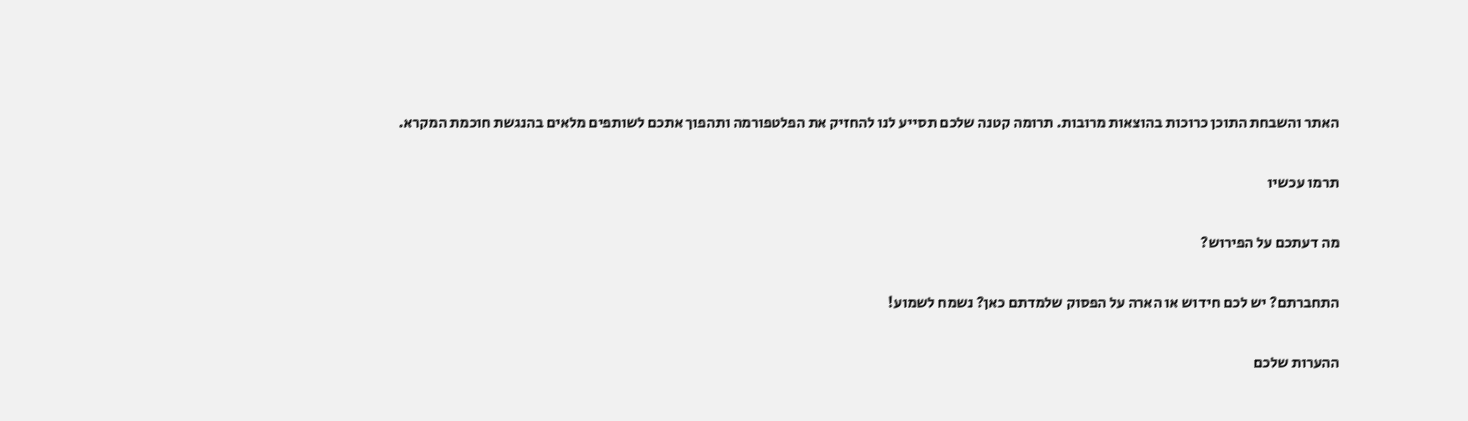האתר והשבחת התוכן כרוכות בהוצאות מרובות. תרומה קטנה שלכם תסייע לנו להחזיק את הפלטפורמה ותהפוך אתכם לשותפים מלאים בהנגשת חוכמת המקרא.

תרמו עכשיו

מה דעתכם על הפירוש?

התחברתם? יש לכם חידוש או הארה על הפסוק שלמדתם כאן? נשמח לשמוע!

ההערות שלכם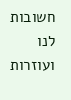חשובות לנו ועוזרות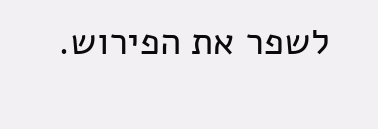לשפר את הפירוש.